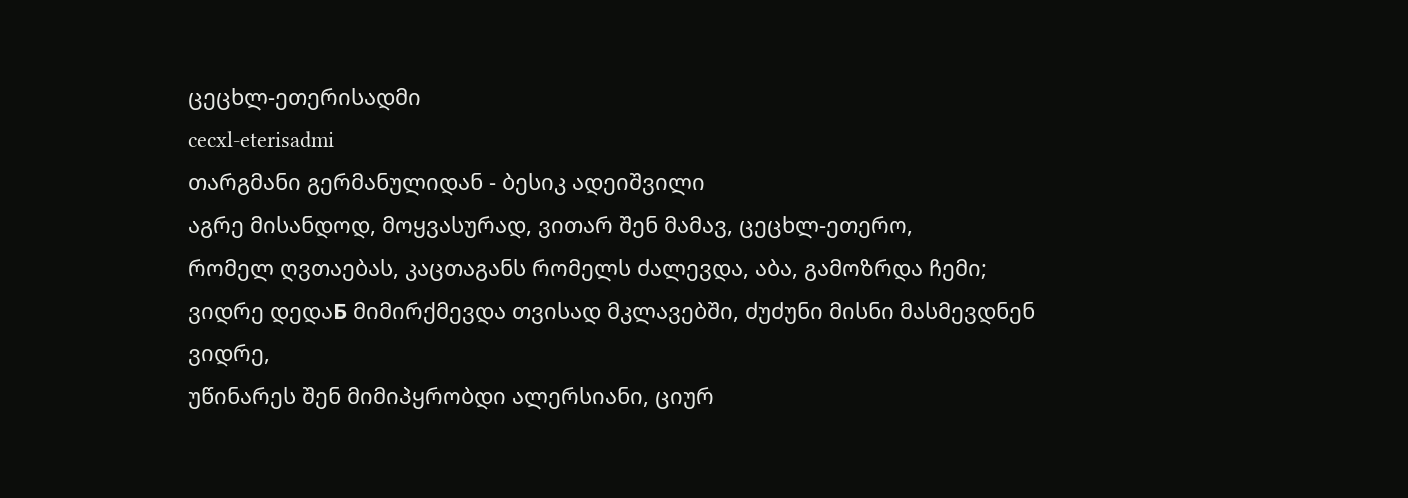ცეცხლ-ეთერისადმი
cecxl-eterisadmi
თარგმანი გერმანულიდან - ბესიკ ადეიშვილი
აგრე მისანდოდ, მოყვასურად, ვითარ შენ მამავ, ცეცხლ-ეთერო,
რომელ ღვთაებას, კაცთაგანს რომელს ძალევდა, აბა, გამოზრდა ჩემი;
ვიდრე დედაБ მიმირქმევდა თვისად მკლავებში, ძუძუნი მისნი მასმევდნენ ვიდრე,
უწინარეს შენ მიმიპყრობდი ალერსიანი, ციურ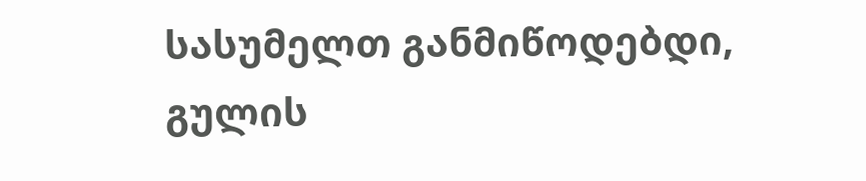სასუმელთ განმიწოდებდი,
გულის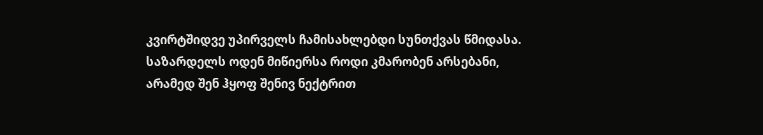კვირტშიდვე უპირველს ჩამისახლებდი სუნთქვას წმიდასა.
საზარდელს ოდენ მიწიერსა როდი კმარობენ არსებანი,
არამედ შენ ჰყოფ შენივ ნექტრით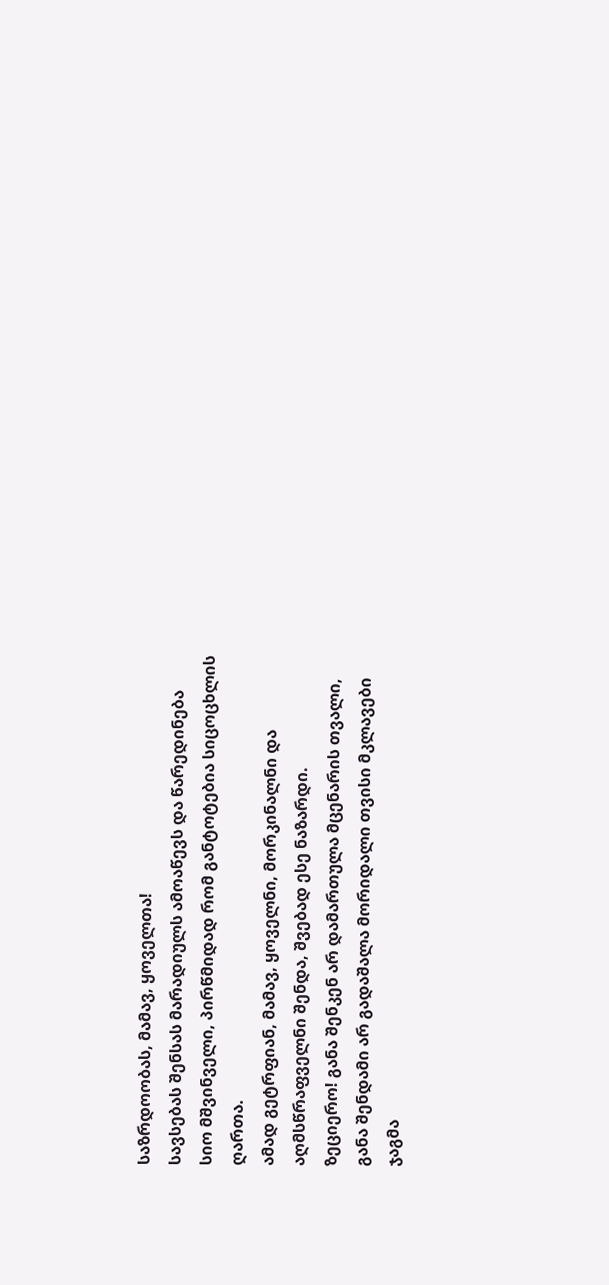საზრდოობას, მამავ, ყოველთა!
სავსებას შენსას მარადიულს ამოაწევს და წარედინება
სიო მშვინველი, პირწმიდად რომ განტოტებია სიცოცხლის ღართა.
ამად გეტრფიან, მამავ, ყოველნი, მორკინალნი და
აღმსწრაფველნი შენდა, შვებად ესე ნაზარდი.
ზეციერო! განა შენკენ არ დამართულა მცენარის თვალი,
განა შენდამი არ გადაშალა მორიდალი თვისი მკლავები ჯაგმა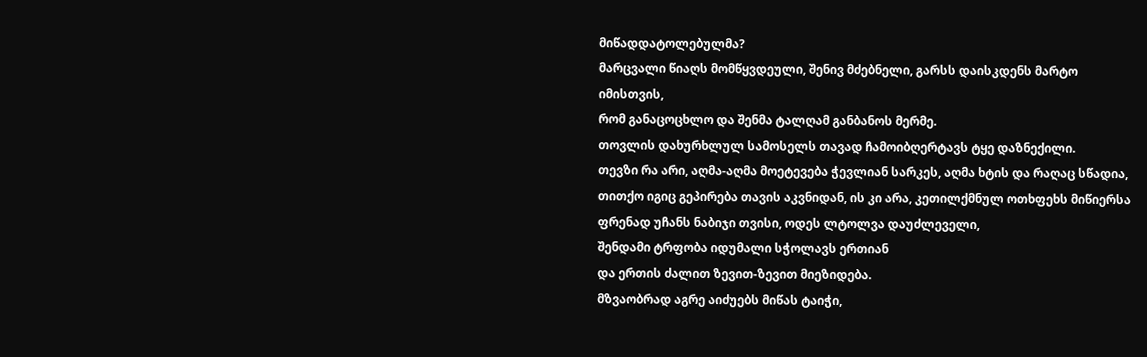მიწადდატოლებულმა?
მარცვალი წიაღს მომწყვდეული, შენივ მძებნელი, გარსს დაისკდენს მარტო
იმისთვის,
რომ განაცოცხლო და შენმა ტალღამ განბანოს მერმე.
თოვლის დახურხლულ სამოსელს თავად ჩამოიბღერტავს ტყე დაზნექილი.
თევზი რა არი, აღმა-აღმა მოეტევება ჭევლიან სარკეს, აღმა ხტის და რაღაც სწადია,
თითქო იგიც გეპირება თავის აკვნიდან, ის კი არა, კეთილქმნულ ოთხფეხს მიწიერსა
ფრენად უჩანს ნაბიჯი თვისი, ოდეს ლტოლვა დაუძლეველი,
შენდამი ტრფობა იდუმალი სჭოლავს ერთიან
და ერთის ძალით ზევით-ზევით მიეზიდება.
მზვაობრად აგრე აიძუებს მიწას ტაიჭი,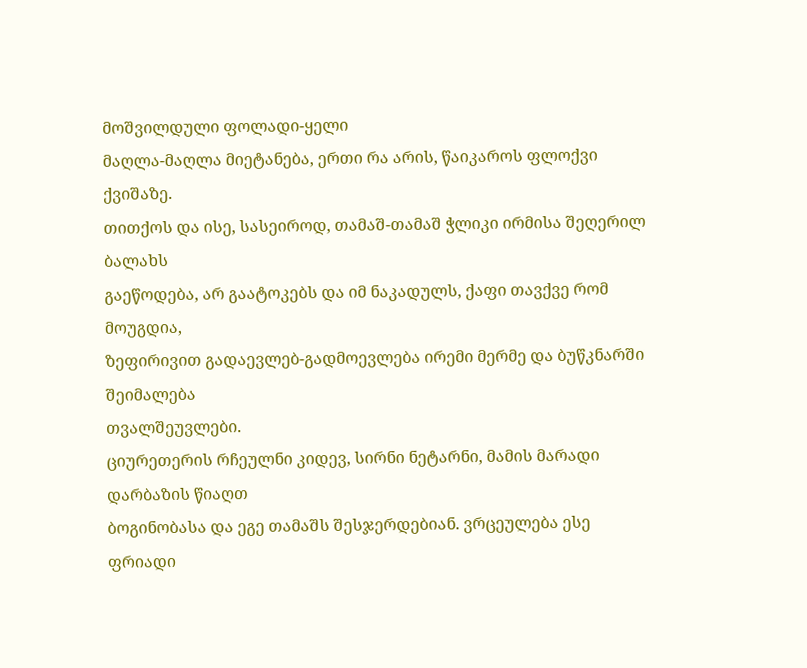მოშვილდული ფოლადი-ყელი
მაღლა-მაღლა მიეტანება, ერთი რა არის, წაიკაროს ფლოქვი ქვიშაზე.
თითქოს და ისე, სასეიროდ, თამაშ-თამაშ ჭლიკი ირმისა შეღერილ ბალახს
გაეწოდება, არ გაატოკებს და იმ ნაკადულს, ქაფი თავქვე რომ მოუგდია,
ზეფირივით გადაევლებ-გადმოევლება ირემი მერმე და ბუწკნარში შეიმალება
თვალშეუვლები.
ციურეთერის რჩეულნი კიდევ, სირნი ნეტარნი, მამის მარადი დარბაზის წიაღთ
ბოგინობასა და ეგე თამაშს შესჯერდებიან. ვრცეულება ესე ფრიადი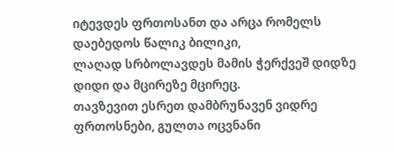იტევდეს ფრთოსანთ და არცა რომელს დაებედოს წალიკ ბილიკი,
ლაღად სრბოლავდეს მამის ჭერქვეშ დიდზე დიდი და მცირეზე მცირეც.
თავზევით ესრეთ დამბრუნავენ ვიდრე ფრთოსნები, გულთა ოცვნანი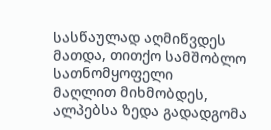სასწაულად აღმიწვდეს მათდა, თითქო სამშობლო სათნომყოფელი
მაღლით მიხმობდეს, ალპებსა ზედა გადადგომა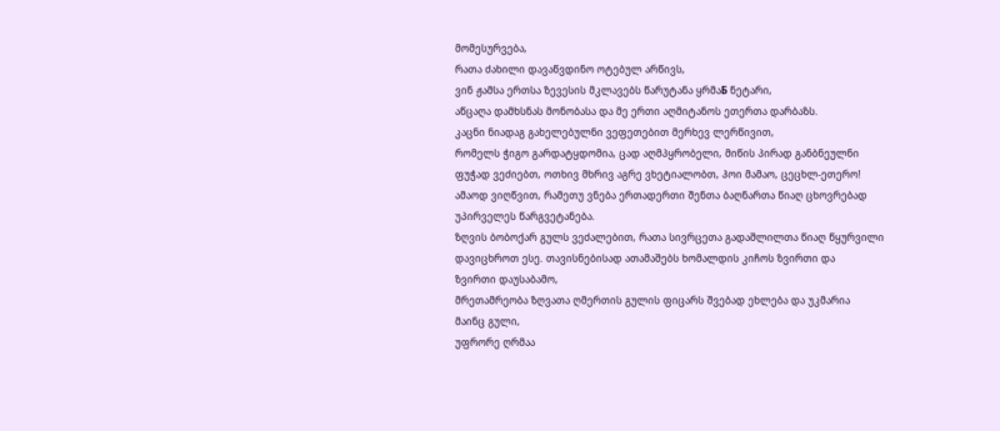მომესურვება,
რათა ძახილი დავაწვდინო ოტებულ არწივს,
ვინ ჟამსა ერთსა ზევესის მკლავებს წარუტანა ყრმაБ ნეტარი,
აწცაღა დამხსნას მონობასა და მე ერთი აღმიტანოს ეთერთა დარბაზს.
კაცნი ნიადაგ გახელებულნი ვეფეთებით მერხევ ლერწივით,
რომელს ჭიგო გარდატყდომია, ცად აღმპყრობელი, მიწის პირად განბნეულნი
ფუჭად ვეძიებთ, ოთხივ მხრივ აგრე ვხეტიალობთ, ჰოი მამაო, ცეცხლ-ეთერო!
ამაოდ ვიღწვით, რამეთუ ვნება ერთადერთი შენთა ბაღნართა წიაღ ცხოვრებად
უპირველეს წარგვეტანება.
ზღვის ბობოქარ გულს ვეძალებით, რათა სივრცეთა გადაშლილთა წიაღ წყურვილი
დავიცხროთ ესე. თავისნებისად ათამაშებს ხომალდის კიჩოს ზვირთი და
ზვირთი დაუსაბამო,
მრეთამრეობა ზღვათა ღმერთის გულის ფიცარს შვებად ეხლება და უკმარია
მაინც გული,
უფრორე ღრმაა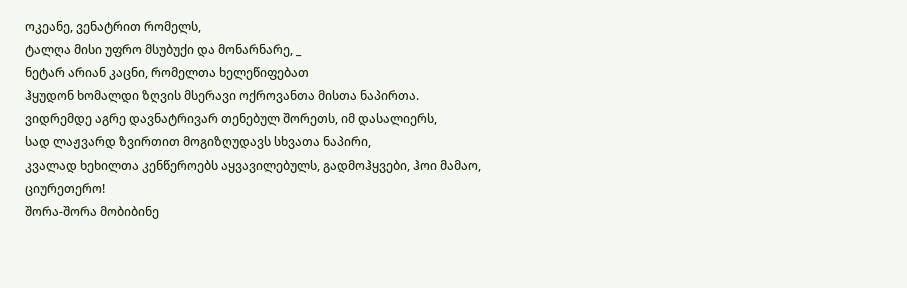ოკეანე, ვენატრით რომელს,
ტალღა მისი უფრო მსუბუქი და მონარნარე, _
ნეტარ არიან კაცნი, რომელთა ხელეწიფებათ
ჰყუდონ ხომალდი ზღვის მსერავი ოქროვანთა მისთა ნაპირთა.
ვიდრემდე აგრე დავნატრივარ თენებულ შორეთს, იმ დასალიერს,
სად ლაჟვარდ ზვირთით მოგიზღუდავს სხვათა ნაპირი,
კვალად ხეხილთა კენწეროებს აყვავილებულს, გადმოჰყვები, ჰოი მამაო,
ციურეთერო!
შორა-შორა მობიბინე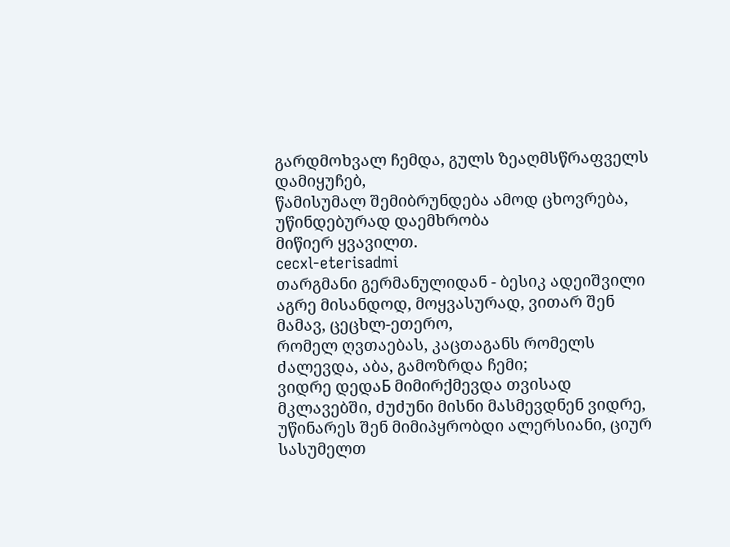გარდმოხვალ ჩემდა, გულს ზეაღმსწრაფველს დამიყუჩებ,
წამისუმალ შემიბრუნდება ამოდ ცხოვრება, უწინდებურად დაემხრობა
მიწიერ ყვავილთ.
cecxl-eterisadmi
თარგმანი გერმანულიდან - ბესიკ ადეიშვილი
აგრე მისანდოდ, მოყვასურად, ვითარ შენ მამავ, ცეცხლ-ეთერო,
რომელ ღვთაებას, კაცთაგანს რომელს ძალევდა, აბა, გამოზრდა ჩემი;
ვიდრე დედაБ მიმირქმევდა თვისად მკლავებში, ძუძუნი მისნი მასმევდნენ ვიდრე,
უწინარეს შენ მიმიპყრობდი ალერსიანი, ციურ სასუმელთ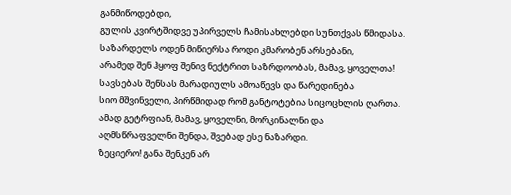განმიწოდებდი,
გულის კვირტშიდვე უპირველს ჩამისახლებდი სუნთქვას წმიდასა.
საზარდელს ოდენ მიწიერსა როდი კმარობენ არსებანი,
არამედ შენ ჰყოფ შენივ ნექტრით საზრდოობას, მამავ, ყოველთა!
სავსებას შენსას მარადიულს ამოაწევს და წარედინება
სიო მშვინველი, პირწმიდად რომ განტოტებია სიცოცხლის ღართა.
ამად გეტრფიან, მამავ, ყოველნი, მორკინალნი და
აღმსწრაფველნი შენდა, შვებად ესე ნაზარდი.
ზეციერო! განა შენკენ არ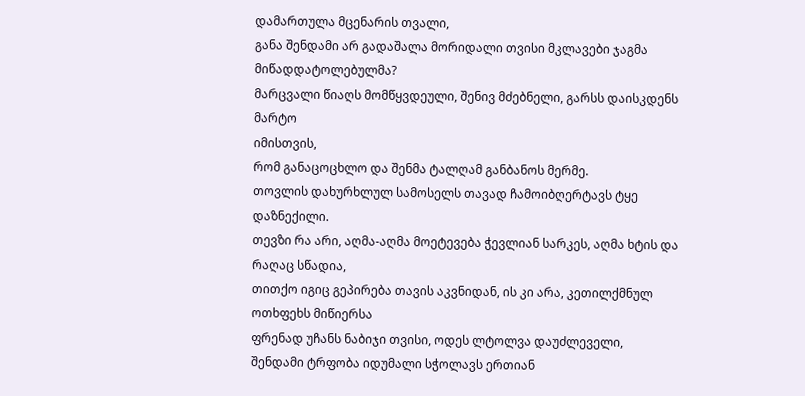დამართულა მცენარის თვალი,
განა შენდამი არ გადაშალა მორიდალი თვისი მკლავები ჯაგმა მიწადდატოლებულმა?
მარცვალი წიაღს მომწყვდეული, შენივ მძებნელი, გარსს დაისკდენს მარტო
იმისთვის,
რომ განაცოცხლო და შენმა ტალღამ განბანოს მერმე.
თოვლის დახურხლულ სამოსელს თავად ჩამოიბღერტავს ტყე დაზნექილი.
თევზი რა არი, აღმა-აღმა მოეტევება ჭევლიან სარკეს, აღმა ხტის და რაღაც სწადია,
თითქო იგიც გეპირება თავის აკვნიდან, ის კი არა, კეთილქმნულ ოთხფეხს მიწიერსა
ფრენად უჩანს ნაბიჯი თვისი, ოდეს ლტოლვა დაუძლეველი,
შენდამი ტრფობა იდუმალი სჭოლავს ერთიან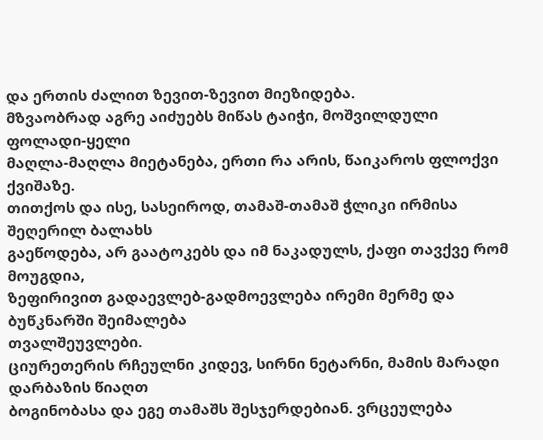და ერთის ძალით ზევით-ზევით მიეზიდება.
მზვაობრად აგრე აიძუებს მიწას ტაიჭი, მოშვილდული ფოლადი-ყელი
მაღლა-მაღლა მიეტანება, ერთი რა არის, წაიკაროს ფლოქვი ქვიშაზე.
თითქოს და ისე, სასეიროდ, თამაშ-თამაშ ჭლიკი ირმისა შეღერილ ბალახს
გაეწოდება, არ გაატოკებს და იმ ნაკადულს, ქაფი თავქვე რომ მოუგდია,
ზეფირივით გადაევლებ-გადმოევლება ირემი მერმე და ბუწკნარში შეიმალება
თვალშეუვლები.
ციურეთერის რჩეულნი კიდევ, სირნი ნეტარნი, მამის მარადი დარბაზის წიაღთ
ბოგინობასა და ეგე თამაშს შესჯერდებიან. ვრცეულება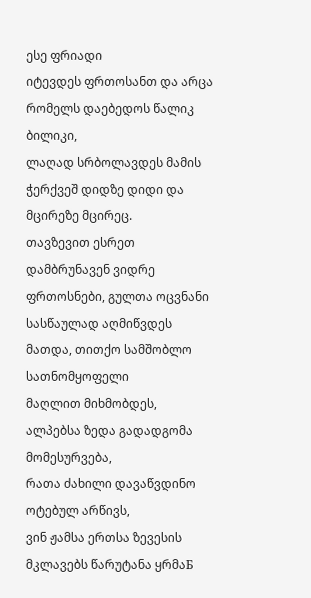ესე ფრიადი
იტევდეს ფრთოსანთ და არცა რომელს დაებედოს წალიკ ბილიკი,
ლაღად სრბოლავდეს მამის ჭერქვეშ დიდზე დიდი და მცირეზე მცირეც.
თავზევით ესრეთ დამბრუნავენ ვიდრე ფრთოსნები, გულთა ოცვნანი
სასწაულად აღმიწვდეს მათდა, თითქო სამშობლო სათნომყოფელი
მაღლით მიხმობდეს, ალპებსა ზედა გადადგომა მომესურვება,
რათა ძახილი დავაწვდინო ოტებულ არწივს,
ვინ ჟამსა ერთსა ზევესის მკლავებს წარუტანა ყრმაБ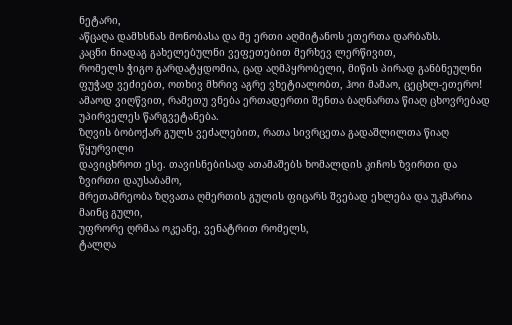ნეტარი,
აწცაღა დამხსნას მონობასა და მე ერთი აღმიტანოს ეთერთა დარბაზს.
კაცნი ნიადაგ გახელებულნი ვეფეთებით მერხევ ლერწივით,
რომელს ჭიგო გარდატყდომია, ცად აღმპყრობელი, მიწის პირად განბნეულნი
ფუჭად ვეძიებთ, ოთხივ მხრივ აგრე ვხეტიალობთ, ჰოი მამაო, ცეცხლ-ეთერო!
ამაოდ ვიღწვით, რამეთუ ვნება ერთადერთი შენთა ბაღნართა წიაღ ცხოვრებად
უპირველეს წარგვეტანება.
ზღვის ბობოქარ გულს ვეძალებით, რათა სივრცეთა გადაშლილთა წიაღ წყურვილი
დავიცხროთ ესე. თავისნებისად ათამაშებს ხომალდის კიჩოს ზვირთი და
ზვირთი დაუსაბამო,
მრეთამრეობა ზღვათა ღმერთის გულის ფიცარს შვებად ეხლება და უკმარია
მაინც გული,
უფრორე ღრმაა ოკეანე, ვენატრით რომელს,
ტალღა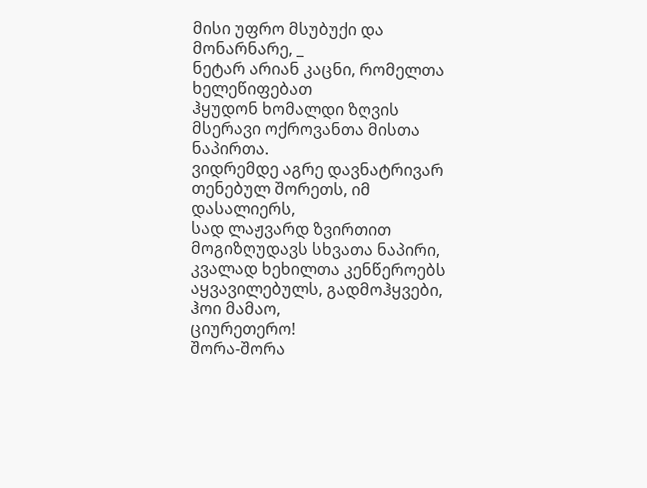მისი უფრო მსუბუქი და მონარნარე, _
ნეტარ არიან კაცნი, რომელთა ხელეწიფებათ
ჰყუდონ ხომალდი ზღვის მსერავი ოქროვანთა მისთა ნაპირთა.
ვიდრემდე აგრე დავნატრივარ თენებულ შორეთს, იმ დასალიერს,
სად ლაჟვარდ ზვირთით მოგიზღუდავს სხვათა ნაპირი,
კვალად ხეხილთა კენწეროებს აყვავილებულს, გადმოჰყვები, ჰოი მამაო,
ციურეთერო!
შორა-შორა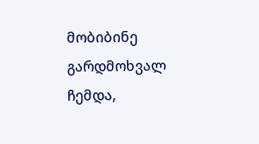მობიბინე გარდმოხვალ ჩემდა,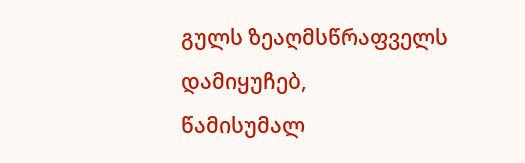გულს ზეაღმსწრაფველს დამიყუჩებ,
წამისუმალ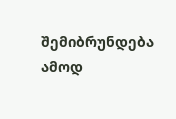შემიბრუნდება ამოდ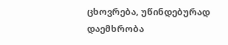ცხოვრება, უწინდებურად დაემხრობა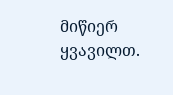მიწიერ ყვავილთ.